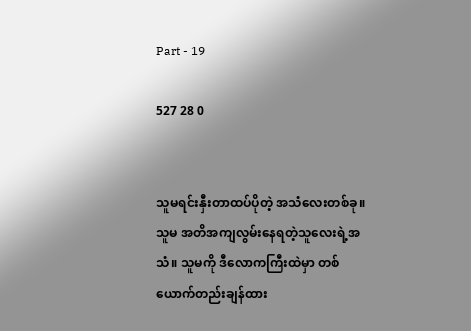Part - 19

527 28 0


သူမရင်းနှီးတာထပ်ပိုတဲ့ အသံလေးတစ်ခု။ သူမ အတိအကျလွမ်းနေရတဲ့သူလေးရဲ့အသံ။ သူမကို ဒီလောကကြီးထဲမှာ တစ်ယောက်တည်းချန်ထား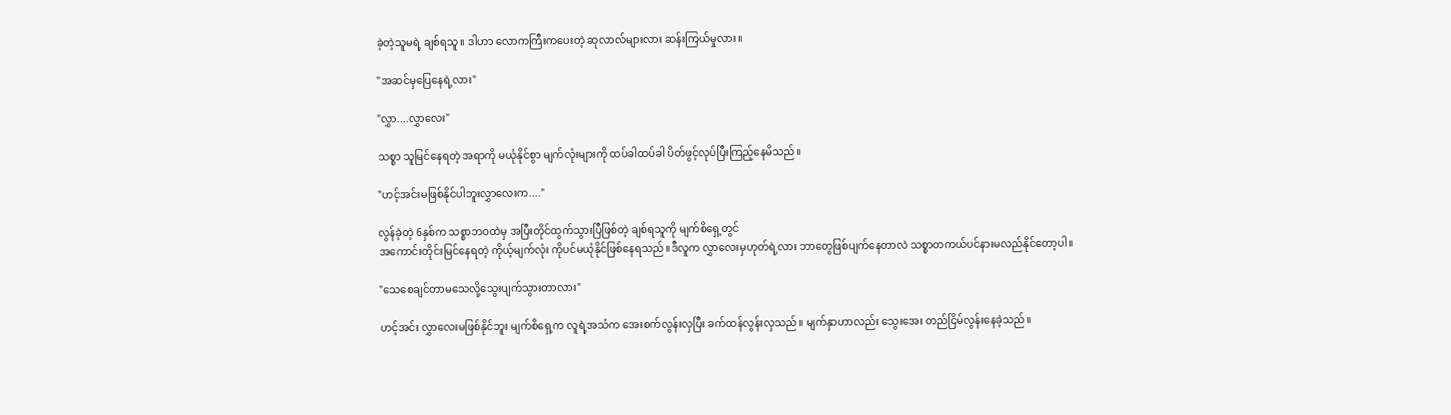ခဲ့တဲ့သူမရဲ့ ချစ်ရသူ။ ဒါဟာ လောကကြီးကပေးတဲ့ ဆုလာလ်များလား ဆန်းကြယ်မှုလား။

"အဆင်မှပြေနေရဲ့လား"

"လွှာ....လွှာလေး"

သစ္စာ သူမြင်နေရတဲ့ အရာကို မယုံနိုင်စွာ မျက်လုံးများကို ထပ်ခါထပ်ခါ ပိတ်ဖွင့်လုပ်ပြီးကြည့်နေမိသည်။

"ဟင့်အင်းမဖြစ်နိုင်ပါဘူးလွှာလေးက...."

လွန်ခဲ့တဲ့ 6နှစ်က သစ္စာဘဝထဲမှ အပြီးတိုင်ထွက်သွားပြီဖြစ်တဲ့ ချစ်ရသူကို မျက်စိရှေ့တွင်
အကောင်းတိုင်းမြင်နေရတဲ့ ကိုယ့်မျက်လုံး ကိုပင်မယုံနိုင်ဖြစ်နေရသည်။ဒီလူက လွှာလေးမှဟုတ်ရဲ့လား ဘာတွေဖြစ်ပျက်နေတာလဲ သစ္စာတကယ်ပင်နားမလည်နိုင်တော့ပါ။

"သေစေချင်တာမသေလို့သွေးပျက်သွားတာလား"

ဟင့်အင်း လွှာလေးမဖြစ်နိုင်ဘူး မျက်စိရှေ့က လူရဲ့အသံက အေးစက်လွန်းလှပြီး ခက်ထန်လွန်းလှသည်။ မျက်နှာဟာလည်း သွေးအေး တည်ငြိမ်လွန်းနေခဲ့သည်။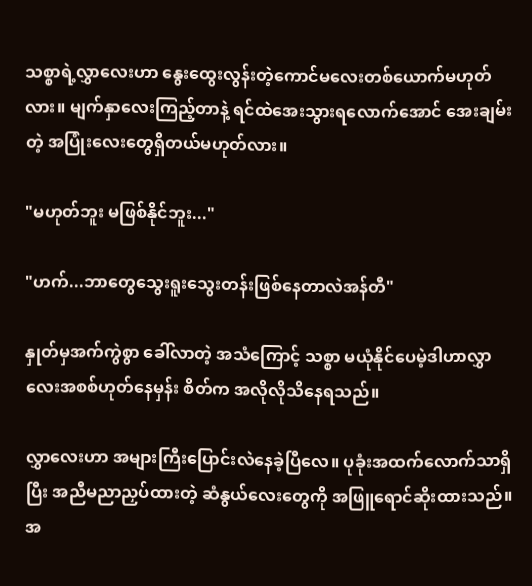သစ္စာရဲ့လွှာလေးဟာ နွေးထွေးလွန်းတဲ့ကောင်မလေးတစ်ယောက်မဟုတ်လား။ မျက်နှာလေးကြည့်တာနဲ့ ရင်ထဲအေးသွားရလောက်အောင် အေးချမ်းတဲ့ အပြုံးလေးတွေရှိတယ်မဟုတ်လား။

"မဟုတ်ဘူး မဖြစ်နိုင်ဘူး..."

"ဟက်...ဘာတွေသွေးရူးသွေးတန်းဖြစ်နေတာလဲအန်တီ"

နှုတ်မှအက်ကွဲစွာ ခေါ်လာတဲ့ အသံကြောင့် သစ္စာ မယုံနိုင်ပေမဲ့ဒါဟာလွှာလေးအစစ်ဟုတ်နေမှန်း စိတ်က အလိုလိုသိနေရသည်။

လွှာလေးဟာ အများကြီးပြောင်းလဲနေခဲ့ပြီလေ။ ပုခုံးအထက်လောက်သာရှိပြီး အညီမညာညှပ်ထားတဲ့ ဆံနွယ်လေးတွေကို အဖြူရောင်ဆိုးထားသည်။ အ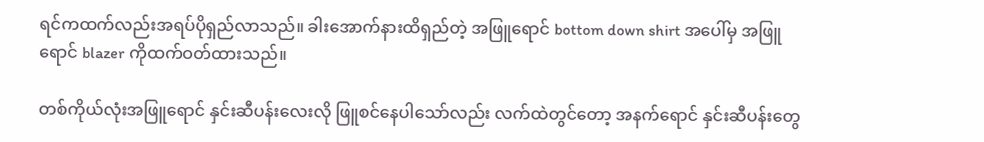ရင်ကထက်လည်းအရပ်ပိုရှည်လာသည်။ ခါးအောက်နားထိရှည်တဲ့ အဖြူရောင် bottom down shirt အပေါ်မှ အဖြူရောင် blazer ကိုထက်ဝတ်ထားသည်။

တစ်ကိုယ်လုံးအဖြူရောင် နှင်းဆီပန်းလေးလို ဖြူစင်နေပါသော်လည်း လက်ထဲတွင်တော့ အနက်ရောင် နှင်းဆီပန်းတွေ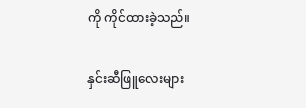ကို ကိုင်ထားခဲ့သည်။

နှင်းဆီဖြူလေးများ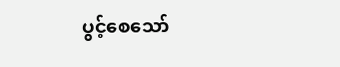ပွင့်စေသော်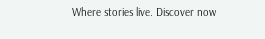Where stories live. Discover now